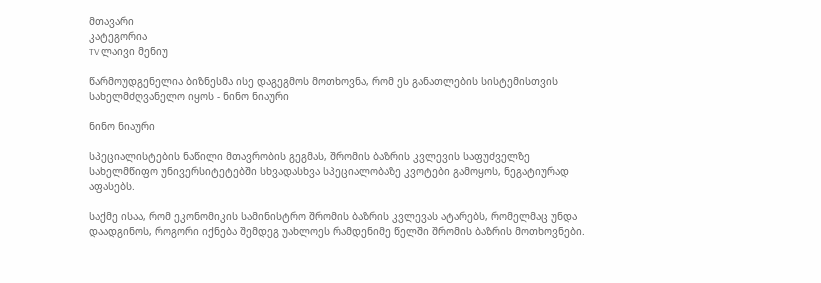მთავარი
კატეგორია
TV ლაივი მენიუ

წარმოუდგენელია ბიზნესმა ისე დაგეგმოს მოთხოვნა, რომ ეს განათლების სისტემისთვის სახელმძღვანელო იყოს - ნინო ნიაური

ნინო ნიაური

სპეციალისტების ნაწილი მთავრობის გეგმას, შრომის ბაზრის კვლევის საფუძველზე სახელმწიფო უნივერსიტეტებში სხვადასხვა სპეციალობაზე კვოტები გამოყოს, ნეგატიურად აფასებს.

საქმე ისაა, რომ ეკონომიკის სამინისტრო შრომის ბაზრის კვლევას ატარებს, რომელმაც უნდა დაადგინოს, როგორი იქნება შემდეგ უახლოეს რამდენიმე წელში შრომის ბაზრის მოთხოვნები.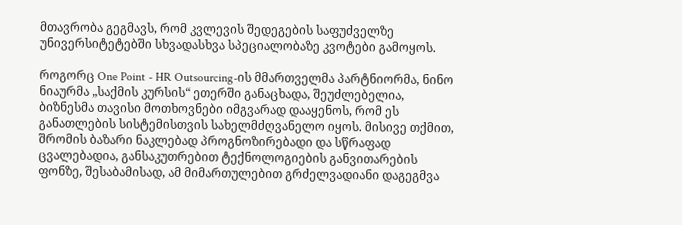მთავრობა გეგმავს, რომ კვლევის შედეგების საფუძველზე უნივერსიტეტებში სხვადასხვა სპეციალობაზე კვოტები გამოყოს.

როგორც One Point - HR Outsourcing-ის მმართველმა პარტნიორმა, ნინო ნიაურმა „საქმის კურსის“ ეთერში განაცხადა, შეუძლებელია, ბიზნესმა თავისი მოთხოვნები იმგვარად დააყენოს, რომ ეს განათლების სისტემისთვის სახელმძღვანელო იყოს. მისივე თქმით, შრომის ბაზარი ნაკლებად პროგნოზირებადი და სწრაფად ცვალებადია, განსაკუთრებით ტექნოლოგიების განვითარების ფონზე, შესაბამისად, ამ მიმართულებით გრძელვადიანი დაგეგმვა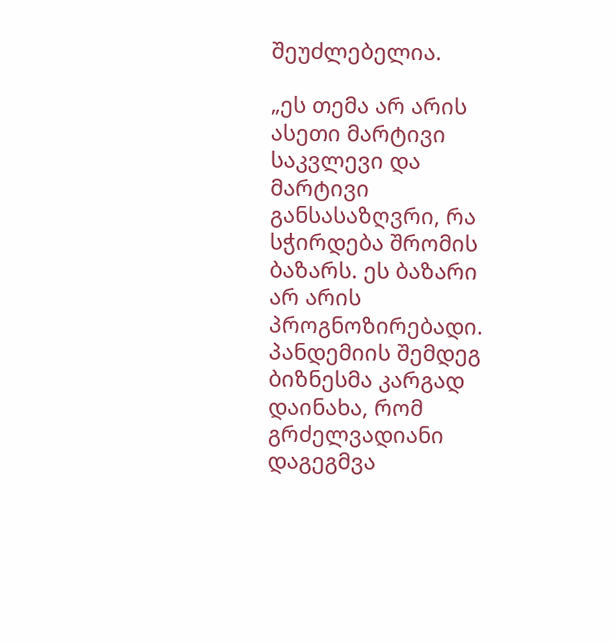შეუძლებელია.

„ეს თემა არ არის ასეთი მარტივი საკვლევი და მარტივი განსასაზღვრი, რა სჭირდება შრომის ბაზარს. ეს ბაზარი არ არის პროგნოზირებადი. პანდემიის შემდეგ ბიზნესმა კარგად დაინახა, რომ გრძელვადიანი დაგეგმვა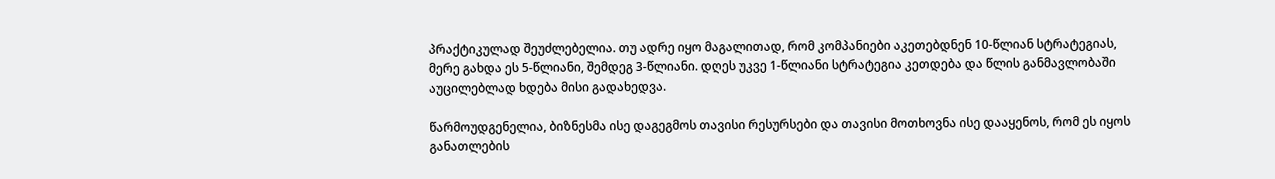პრაქტიკულად შეუძლებელია. თუ ადრე იყო მაგალითად, რომ კომპანიები აკეთებდნენ 10-წლიან სტრატეგიას, მერე გახდა ეს 5-წლიანი, შემდეგ 3-წლიანი. დღეს უკვე 1-წლიანი სტრატეგია კეთდება და წლის განმავლობაში აუცილებლად ხდება მისი გადახედვა.

წარმოუდგენელია, ბიზნესმა ისე დაგეგმოს თავისი რესურსები და თავისი მოთხოვნა ისე დააყენოს, რომ ეს იყოს განათლების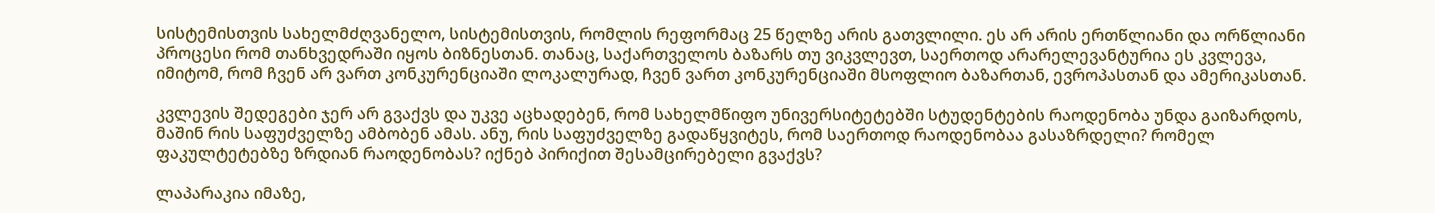სისტემისთვის სახელმძღვანელო, სისტემისთვის, რომლის რეფორმაც 25 წელზე არის გათვლილი. ეს არ არის ერთწლიანი და ორწლიანი პროცესი რომ თანხვედრაში იყოს ბიზნესთან. თანაც, საქართველოს ბაზარს თუ ვიკვლევთ, საერთოდ არარელევანტურია ეს კვლევა, იმიტომ, რომ ჩვენ არ ვართ კონკურენციაში ლოკალურად, ჩვენ ვართ კონკურენციაში მსოფლიო ბაზართან, ევროპასთან და ამერიკასთან.

კვლევის შედეგები ჯერ არ გვაქვს და უკვე აცხადებენ, რომ სახელმწიფო უნივერსიტეტებში სტუდენტების რაოდენობა უნდა გაიზარდოს, მაშინ რის საფუძველზე ამბობენ ამას. ანუ, რის საფუძველზე გადაწყვიტეს, რომ საერთოდ რაოდენობაა გასაზრდელი? რომელ ფაკულტეტებზე ზრდიან რაოდენობას? იქნებ პირიქით შესამცირებელი გვაქვს?

ლაპარაკია იმაზე,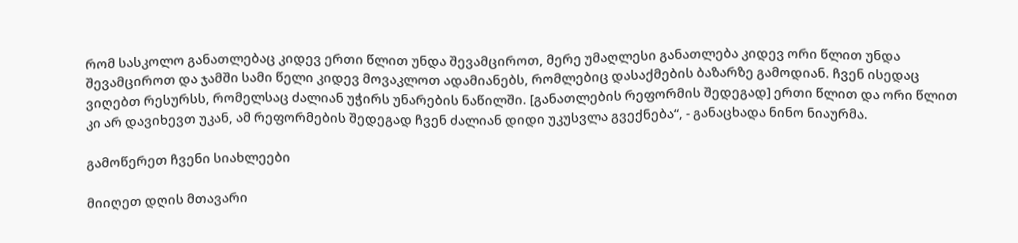რომ სასკოლო განათლებაც კიდევ ერთი წლით უნდა შევამციროთ, მერე უმაღლესი განათლება კიდევ ორი წლით უნდა შევამციროთ და ჯამში სამი წელი კიდევ მოვაკლოთ ადამიანებს, რომლებიც დასაქმების ბაზარზე გამოდიან. ჩვენ ისედაც ვიღებთ რესურსს, რომელსაც ძალიან უჭირს უნარების ნაწილში. [განათლების რეფორმის შედეგად] ერთი წლით და ორი წლით კი არ დავიხევთ უკან, ამ რეფორმების შედეგად ჩვენ ძალიან დიდი უკუსვლა გვექნება“, - განაცხადა ნინო ნიაურმა.

გამოწერეთ ჩვენი სიახლეები

მიიღეთ დღის მთავარი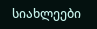სიახლეები